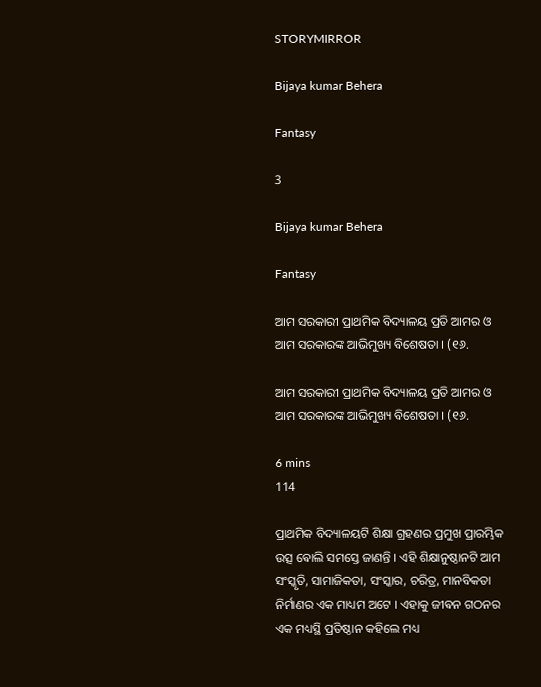STORYMIRROR

Bijaya kumar Behera

Fantasy

3

Bijaya kumar Behera

Fantasy

ଆମ ସରକାରୀ ପ୍ରାଥମିକ ବିଦ୍ୟାଳୟ ପ୍ରତି ଆମର ଓ ଆମ ସରକାରଙ୍କ ଆଭିମୁଖ୍ୟ ବିଶେଷତା । (୧୬.

ଆମ ସରକାରୀ ପ୍ରାଥମିକ ବିଦ୍ୟାଳୟ ପ୍ରତି ଆମର ଓ ଆମ ସରକାରଙ୍କ ଆଭିମୁଖ୍ୟ ବିଶେଷତା । (୧୬.

6 mins
114

ପ୍ରାଥମିକ ବିଦ୍ୟାଳୟଟି ଶିକ୍ଷା ଗ୍ରହଣର ପ୍ରମୁଖ ପ୍ରାରମ୍ଭିକ ଉତ୍ସ ଵୋଲି ସମସ୍ତେ ଜାଣନ୍ତି । ଏହି ଶିକ୍ଷାନୁଷ୍ଠାନଟି ଆମ ସଂସ୍କୃତି, ସାମାଜିକତା, ସଂସ୍କାର, ଚରିତ୍ର, ମାନବିକତା ନିର୍ମାଣର ଏକ ମାଧ୍ୟମ ଅଟେ । ଏହାକୁ ଜୀଵନ ଗଠନର ଏକ ମଧ୍ୟସ୍ଥି ପ୍ରତିଷ୍ଠାନ କହିଲେ ମଧ୍ୟ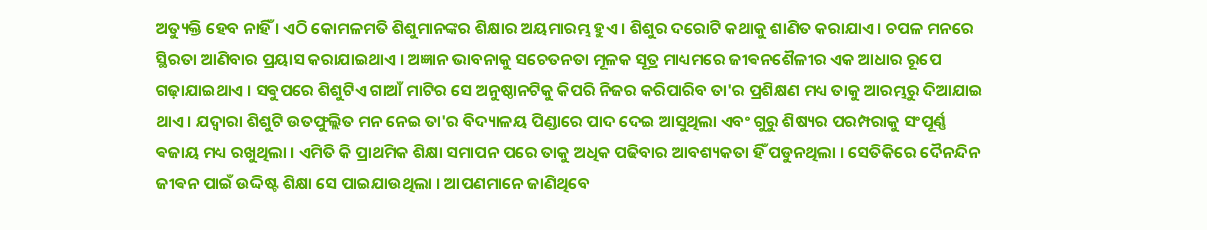ଅତ୍ୟୁକ୍ତି ହେବ ନାହିଁ । ଏଠି କୋମଳମତି ଶିଶୁମାନଙ୍କର ଶିକ୍ଷାର ଅୟମାରମ୍ଭ ହୁଏ । ଶିଶୁର ଦରୋଟି କଥାକୁ ଶାଣିତ କରାଯାଏ । ଚପଳ ମନରେ ସ୍ଥିରତା ଆଣିବାର ପ୍ରୟାସ କରାଯାଇଥାଏ । ଅଜ୍ଞାନ ଭାବନାକୁ ସଚେତନତା ମୂଳକ ସୂତ୍ର ମାଧ୍ୟମରେ ଜୀଵନଶୈଳୀର ଏକ ଆଧାର ରୂପେ ଗଢ଼ାଯାଇଥାଏ । ସଵୁପରେ ଶିଶୁଟିଏ ଗାଆଁ ମାଟିର ସେ ଅନୁଷ୍ଠାନଟିକୁ କିପରି ନିଜର କରିପାରିବ ତା'ର ପ୍ରଶିକ୍ଷଣ ମଧ୍ୟ ତାକୁ ଆରମ୍ଭରୁ ଦିଆଯାଇ ଥାଏ । ଯଦ୍ୱାରା ଶିଶୁଟି ଉତଫୁଲ୍ଲିତ ମନ ନେଇ ତା'ର ବିଦ୍ୟାଳୟ ପିଣ୍ଡାରେ ପାଦ ଦେଇ ଆସୁଥିଲା ଏବଂ ଗୁରୁ ଶିଷ୍ୟର ପରମ୍ପରାକୁ ସଂପୂର୍ଣ୍ଣ ଵଜାୟ ମଧ୍ୟ ରଖୁଥିଲା । ଏମିତି କି ପ୍ରାଥମିକ ଶିକ୍ଷା ସମାପନ ପରେ ତାକୁ ଅଧିକ ପଢିବାର ଆବଶ୍ୟକତା ହିଁ ପଡୁନଥିଲା । ସେତିକିରେ ଦୈନନ୍ଦିନ ଜୀଵନ ପାଇଁ ଉଦ୍ଦିଷ୍ଟ ଶିକ୍ଷା ସେ ପାଇଯାଉଥିଲା । ଆପଣମାନେ ଜାଣିଥିବେ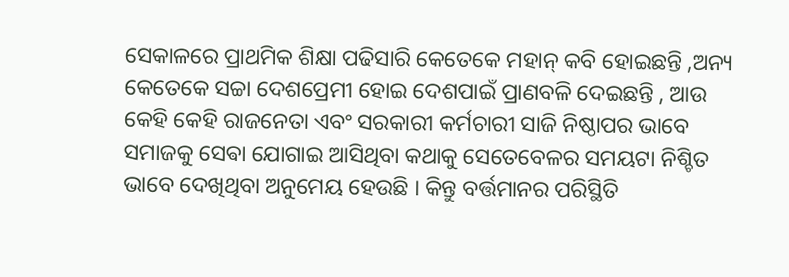ସେକାଳରେ ପ୍ରାଥମିକ ଶିକ୍ଷା ପଢିସାରି କେତେକେ ମହାନ୍ କବି ହୋଇଛନ୍ତି ,ଅନ୍ୟ କେତେକେ ସଚ୍ଚା ଦେଶପ୍ରେମୀ ହୋଇ ଦେଶପାଇଁ ପ୍ରାଣବଳି ଦେଇଛନ୍ତି , ଆଉ କେହି କେହି ରାଜନେତା ଏବଂ ସରକାରୀ କର୍ମଚାରୀ ସାଜି ନିଷ୍ଠାପର ଭାବେ ସମାଜକୁ ସେଵା ଯୋଗାଇ ଆସିଥିବା କଥାକୁ ସେତେବେଳର ସମୟଟା ନିଶ୍ଚିତ ଭାବେ ଦେଖିଥିବା ଅନୁମେୟ ହେଉଛି । କିନ୍ତୁ ବର୍ତ୍ତମାନର ପରିସ୍ଥିତି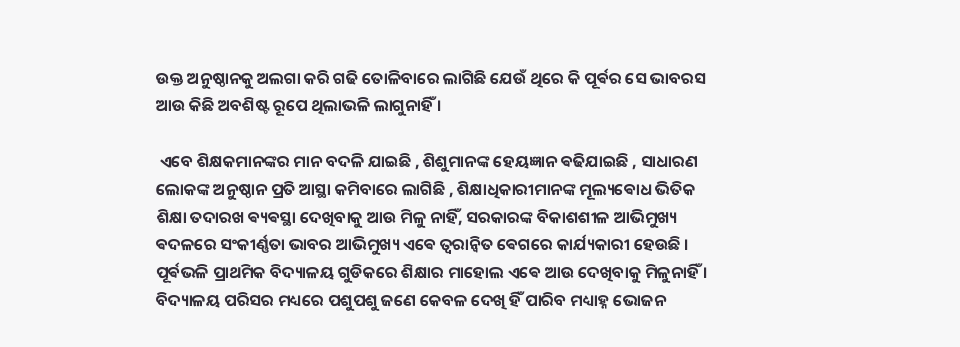ଉକ୍ତ ଅନୁଷ୍ଠାନକୁ ଅଲଗା କରି ଗଢି ତୋଳିବାରେ ଲାଗିଛି ଯେଉଁ ଥିରେ କି ପୂର୍ଵର ସେ ଭାବରସ ଆଉ କିଛି ଅବଶିଷ୍ଟ ରୂପେ ଥିଲାଭଳି ଲାଗୁନାହିଁ ।

 ଏବେ ଶିକ୍ଷକମାନଙ୍କର ମାନ ବଦଳି ଯାଇଛି , ଶିଶୁମାନଙ୍କ ହେୟଜ୍ଞାନ ଵଢିଯାଇଛି , ସାଧାରଣ ଲୋକଙ୍କ ଅନୁଷ୍ଠାନ ପ୍ରତି ଆସ୍ଥା କମିବାରେ ଲାଗିଛି , ଶିକ୍ଷାଧିକାରୀମାନଙ୍କ ମୂଲ୍ୟଵୋଧ ଭିତିକ ଶିକ୍ଷା ତଦାରଖ ଵ୍ୟଵସ୍ଥା ଦେଖିବାକୁ ଆଉ ମିଳୁ ନାହିଁ, ସରକାରଙ୍କ ବିକାଶଶୀଳ ଆଭିମୁଖ୍ୟ ଵଦଳରେ ସଂକୀର୍ଣ୍ଣତା ଭାବର ଆଭିମୁଖ୍ୟ ଏଵେ ତ୍ୱରାନ୍ୱିତ ଵେଗରେ କାର୍ଯ୍ୟକାରୀ ହେଉଛି । ପୂର୍ଵଭଳି ପ୍ରାଥମିକ ବିଦ୍ୟାଳୟ ଗୁଡିକରେ ଶିକ୍ଷାର ମାହୋଲ ଏଵେ ଆଉ ଦେଖିବାକୁ ମିଳୁନାହିଁ । ବିଦ୍ୟାଳୟ ପରିସର ମଧ୍ୟରେ ପଶୁପଶୁ ଜଣେ କେବଳ ଦେଖି ହିଁ ପାରିବ ମଧ୍ୟାହ୍ନ ଭୋଜନ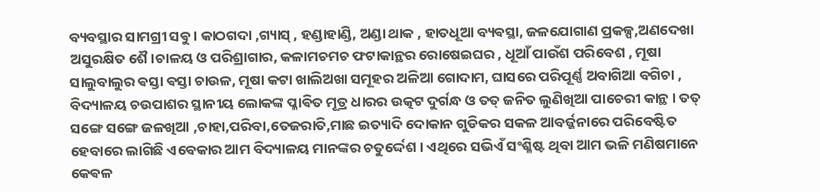ବ୍ୟବସ୍ଥାର ସାମଗ୍ରୀ ସଵୁ । କାଠଗଦା ,ଗ୍ୟାସ୍ , ହଣ୍ଡାହାଣ୍ଡି, ଅଣ୍ଡା ଥାକ , ହାତଧୂଆ ବ୍ୟଵସ୍ଥା, ଜଳଯୋଗାଣ ପ୍ରକଳ୍ପ,ଅଣଦେଖା ଅସୁରକ୍ଷିତ ଶୈ।ଚାଳୟ ଓ ପରିଶ୍ରାଗାର, କଳାମଚମଚ ଫଟାକାନ୍ଥର ରୋଷେଇଘର , ଧୂଆଁ ପାଉଁଶ ପରିବେଶ , ମୂଷା ସାଲୁବାଲୁର ଵସ୍ତା ଵସ୍ତା ଚାଉଳ, ମୂଷା କଟା ଖାଲିଅଖା ସମୂହର ଅଳିଆ ଗୋଦାମ, ଘାସରେ ପରିପୂର୍ଣ୍ଣ ଅବାଗିଆ ବଗିଚା , ବିଦ୍ୟାଳୟ ଚଉପାଶର ସ୍ଥାନୀୟ ଲୋକଙ୍କ ପ୍ଳାଵିତ ମୂତ୍ର ଧାରର ଉତ୍କଟ ଦୁର୍ଗନ୍ଧ ଓ ତତ୍ ଜନିତ ଲୁଣିଖିଆ ପାଚେରୀ କାନ୍ଥ । ତତ୍ ସଙ୍ଗେ ସଙ୍ଗେ ଜଳଖିଆ ,ଚାହା,ପରିବା,ତେଜରାତି,ମାଛ ଇତ୍ୟାଦି ଦୋକାନ ଗୁଡିକର ସକଳ ଆବର୍ଜ୍ଜନାରେ ପରିବେଷ୍ଟିତ ହେବାରେ ଲାଗିଛି ଏବେକାର ଆମ ବିଦ୍ୟାଳୟ ମାନଙ୍କର ଚତୁର୍ଦ୍ଦେଶ । ଏଥିରେ ସଭିଏଁ ସଂଶ୍ଳିଷ୍ଟ ଥିବା ଆମ ଭଳି ମଣିଷମାନେ କେଵଳ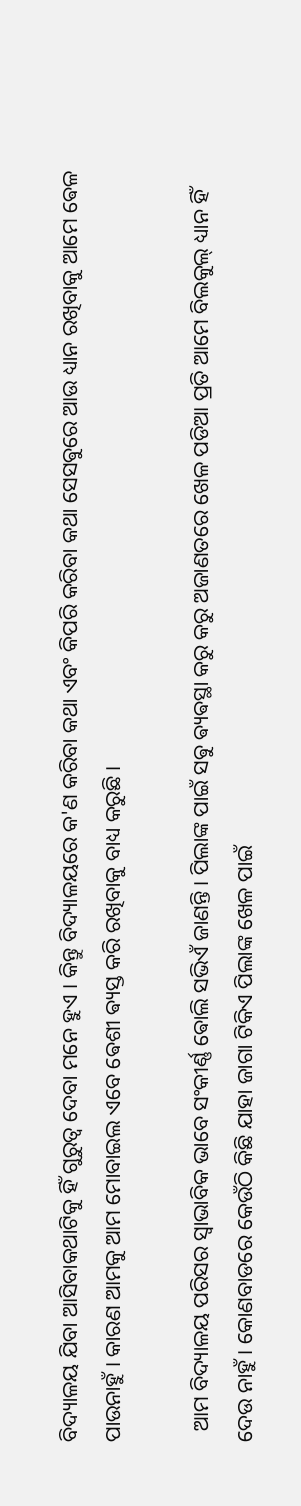ବିଦ୍ୟାଳୟ ଯିବା ଆସିବାକଥାଟିକୁ ହିଁ ଗୁରୁତ୍ୱ ଦେବା ମନେ ହୁଏ । କିନ୍ତୁ ବିଦ୍ୟାଳୟରେ କ'ଣ କରିବା କଥା ଏବଂ କିପରି କରିବା କଥା ସେସଵୁରେ ଆଉ ଧ୍ୟାନ ରଖିବାକୁ ଆମେ ଵେଳ ପାଉନାହୁଁ । କାରଣ ଆମକୁ ଆମ ମୋବାଇଲ ଏବେ ଵେଶୀ ଵ୍ୟସ୍ତ କରି ରଖିବାକୁ ବାଧ୍ୟ କରୁଛି ।

  ଆମ ବିଦ୍ୟାଳୟ ପରିସର ସ୍ବାଭାବିକ ଭାବେ ସଂକୀର୍ଣ୍ଣ ଵୋଲି ସଭିଏଁ ଜାଣନ୍ତି । ପିଲାଙ୍କ ପାଇଁ ସଵୁ ଵ୍ୟଵସ୍ଥା କରୁ କରୁ ଅଜାଣତରେ ଖେଳ ପଡିଆ ପ୍ରତି ଆମେ ବିଲକୁଲ୍ ଧ୍ୟାନ ହିଁ ଦେଉ ନାହୁଁ । କୋଣବାଡରେ କେଉଁଠି କିଛି ଯାହା ଜାଗା ଟିକିଏ ପିଲାଙ୍କ ଖେଳ ପାଇଁ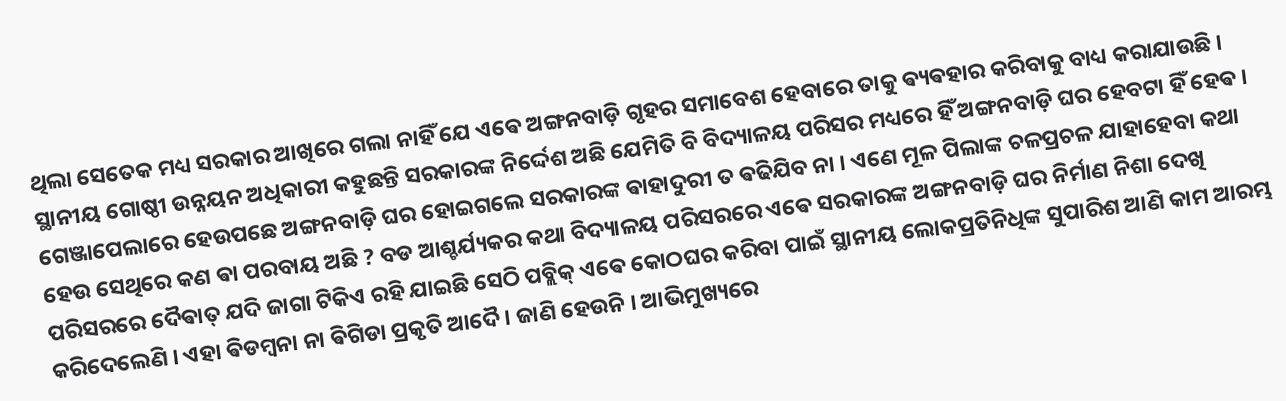ଥିଲା ସେତେକ ମଧ୍ୟ ସରକାର ଆଖିରେ ଗଲା ନାହିଁ ଯେ ଏଵେ ଅଙ୍ଗନବାଡ଼ି ଗୃହର ସମାବେଶ ହେବାରେ ତାକୁ ଵ୍ୟଵହାର କରିବାକୁ ବାଧ୍ୟ କରାଯାଉଛି । ସ୍ଥାନୀୟ ଗୋଷ୍ଠୀ ଉନ୍ନୟନ ଅଧିକାରୀ କହୁଛନ୍ତି ସରକାରଙ୍କ ନିର୍ଦ୍ଦେଶ ଅଛି ଯେମିତି ବି ବିଦ୍ୟାଳୟ ପରିସର ମଧ୍ୟରେ ହିଁ ଅଙ୍ଗନବାଡ଼ି ଘର ହେବଟା ହିଁ ହେଵ । ଗେଞ୍ଜାପେଲାରେ ହେଉପଛେ ଅଙ୍ଗନବାଡ଼ି ଘର ହୋଇଗଲେ ସରକାରଙ୍କ ଵାହାଦୁରୀ ତ ଵଢିଯିବ ନା । ଏଣେ ମୂଳ ପିଲାଙ୍କ ଚଳପ୍ରଚଳ ଯାହାହେବା କଥା ହେଉ ସେଥିରେ କଣ ଵା ପରବାୟ ଅଛି ? ବଡ ଆଶ୍ଚର୍ଯ୍ୟକର କଥା ବିଦ୍ୟାଳୟ ପରିସରରେ ଏଵେ ସରକାରଙ୍କ ଅଙ୍ଗନବାଡ଼ି ଘର ନିର୍ମାଣ ନିଶା ଦେଖି ପରିସରରେ ଦୈଵାତ୍ ଯଦି ଜାଗା ଟିକିଏ ରହି ଯାଇଛି ସେଠି ପବ୍ଲିକ୍ ଏଵେ କୋଠଘର କରିବା ପାଇଁ ସ୍ଥାନୀୟ ଲୋକପ୍ରତିନିଧିଙ୍କ ସୁପାରିଶ ଆଣି କାମ ଆରମ୍ଭ କରିଦେଲେଣି । ଏହା ଵିଡମ୍ବନା ନା ଵିଗିଡା ପ୍ରକୃତି ଆଦୈ। ଜାଣି ହେଉନି । ଆଭିମୁଖ୍ୟରେ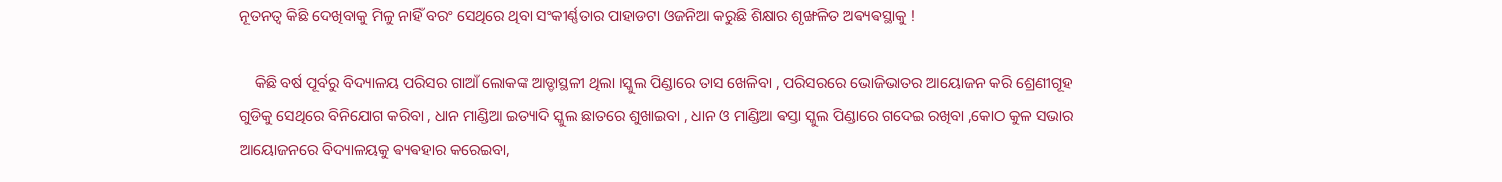ନୂତନତ୍ବ କିଛି ଦେଖିବାକୁ ମିଳୁ ନାହିଁ ବରଂ ସେଥିରେ ଥିବା ସଂକୀର୍ଣ୍ଣତାର ପାହାଡଟା ଓଜନିଆ କରୁଛି ଶିକ୍ଷାର ଶୃଙ୍ଖଳିତ ଅଵ୍ୟଵସ୍ଥାକୁ !

    କିଛି ବର୍ଷ ପୂର୍ବରୁ ବିଦ୍ୟାଳୟ ପରିସର ଗାଆଁ ଲୋକଙ୍କ ଆଡ୍ଡାସ୍ଥଳୀ ଥିଲା ।ସ୍କୁଲ ପିଣ୍ଡାରେ ତାସ ଖେଳିବା , ପରିସରରେ ଭୋଜିଭାତର ଆୟୋଜନ କରି ଶ୍ରେଣୀଗୂହ ଗୁଡିକୁ ସେଥିରେ ବିନିଯୋଗ କରିବା , ଧାନ ମାଣ୍ଡିଆ ଇତ୍ୟାଦି ସ୍କୁଲ ଛାତରେ ଶୁଖାଇବା , ଧାନ ଓ ମାଣ୍ଡିଆ ଵସ୍ତା ସ୍କୁଲ ପିଣ୍ଡାରେ ଗଦେଇ ରଖିବା ,କୋଠ କୁଳ ସଭାର ଆୟୋଜନରେ ବିଦ୍ୟାଳୟକୁ ଵ୍ୟଵହାର କରେଇବା,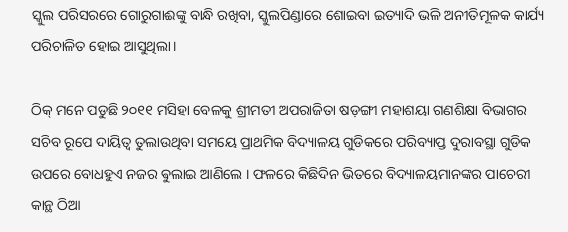ସ୍କୁଲ ପରିସରରେ ଗୋରୁଗାଈଙ୍କୁ ବାନ୍ଧି ରଖିବା, ସ୍କୁଲପିଣ୍ଡାରେ ଶୋଇବା ଇତ୍ୟାଦି ଭଳି ଅନୀତିମୂଳକ କାର୍ଯ୍ୟ ପରିଚାଳିତ ହୋଇ ଆସୁଥିଲା।

ଠିକ୍ ମନେ ପଡୁଛି ୨୦୧୧ ମସିହା ବେଳକୁ ଶ୍ରୀମତୀ ଅପରାଜିତା ଷଡ଼ଙ୍ଗୀ ମହାଶୟା ଗଣଶିକ୍ଷା ବିଭାଗର ସଚିବ ରୂପେ ଦାୟିତ୍ୱ ତୁଲାଉଥିବା ସମୟେ ପ୍ରାଥମିକ ବିଦ୍ୟାଳୟ ଗୁଡିକରେ ପରିବ୍ୟାପ୍ତ ଦୁରାବସ୍ଥା ଗୁଡିକ ଉପରେ ବୋଧହୁଏ ନଜର ଵୁଲାଇ ଆଣିଲେ । ଫଳରେ କିଛିଦିନ ଭିତରେ ବିଦ୍ୟାଳୟମାନଙ୍କର ପାଚେରୀ କାନ୍ଥ ଠିଆ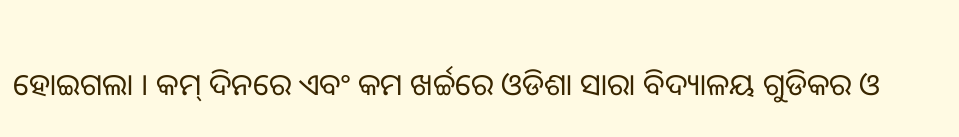ହୋଇଗଲା । କମ୍ ଦିନରେ ଏବଂ କମ ଖର୍ଚ୍ଚରେ ଓଡିଶା ସାରା ବିଦ୍ୟାଳୟ ଗୁଡିକର ଓ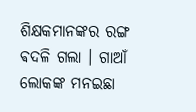ଶିକ୍ଷକମାନଙ୍କର ରଙ୍ଗ ଵଦଳି ଗଲା । ଗାଆଁ ଲୋକଙ୍କ ମନଇଛା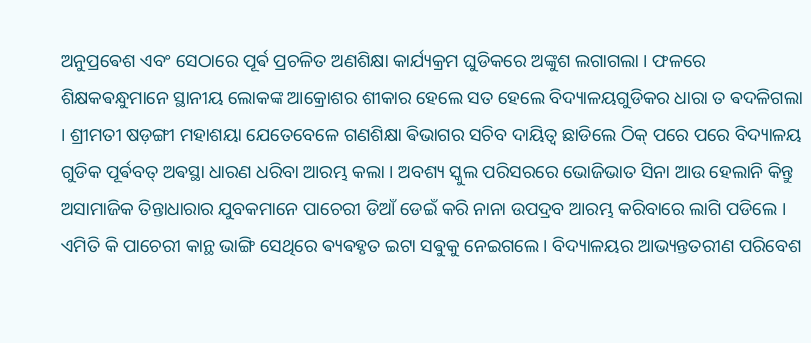ଅନୁପ୍ରଵେଶ ଏବଂ ସେଠାରେ ପୂର୍ଵ ପ୍ରଚଳିତ ଅଣଶିକ୍ଷା କାର୍ଯ୍ୟକ୍ରମ ଘୁଡିକରେ ଅଙ୍କୁଶ ଲଗାଗଲା । ଫଳରେ ଶିକ୍ଷକଵନ୍ଧୁମାନେ ସ୍ଥାନୀୟ ଲୋକଙ୍କ ଆକ୍ରୋଶର ଶୀକାର ହେଲେ ସତ ହେଲେ ବିଦ୍ୟାଳୟଗୁଡିକର ଧାରା ତ ଵଦଳିଗଲା । ଶ୍ରୀମତୀ ଷଡ଼ଙ୍ଗୀ ମହାଶୟା ଯେତେବେଳେ ଗଣଶିକ୍ଷା ଵିଭାଗର ସଚିବ ଦାୟିତ୍ଵ ଛାଡିଲେ ଠିକ୍ ପରେ ପରେ ବିଦ୍ୟାଳୟ ଗୁଡିକ ପୂର୍ଵବତ୍ ଅଵସ୍ଥା ଧାରଣ ଧରିବା ଆରମ୍ଭ କଲା । ଅବଶ୍ୟ ସ୍କୁଲ ପରିସରରେ ଭୋଜିଭାତ ସିନା ଆଉ ହେଲାନି କିନ୍ତୁ ଅସାମାଜିକ ତିନ୍ତାଧାରାର ଯୁବକମାନେ ପାଚେରୀ ଡିଆଁ ଡେଇଁ କରି ନାନା ଉପଦ୍ରବ ଆରମ୍ଭ କରିବାରେ ଲାଗି ପଡିଲେ । ଏମିତି କି ପାଚେରୀ କାନ୍ଥ ଭାଙ୍ଗି ସେଥିରେ ଵ୍ୟଵହୃତ ଇଟା ସଵୁକୁ ନେଇଗଲେ । ବିଦ୍ୟାଳୟର ଆଭ୍ୟନ୍ତତରୀଣ ପରିବେଶ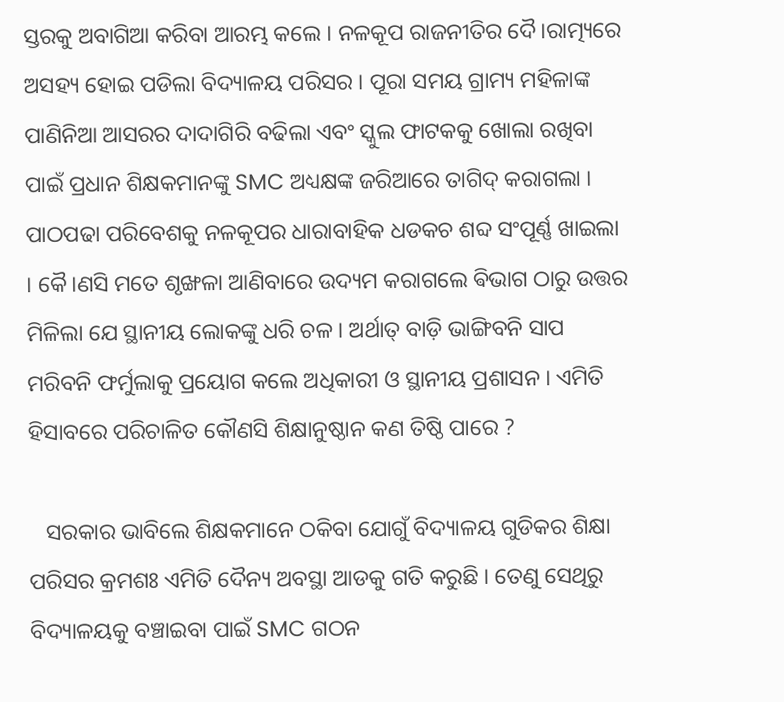ସ୍ତରକୁ ଅବାଗିଆ କରିବା ଆରମ୍ଭ କଲେ । ନଳକୂପ ରାଜନୀତିର ଦୈ।ରାତ୍ମ୍ୟରେ ଅସହ୍ୟ ହୋଇ ପଡିଲା ବିଦ୍ୟାଳୟ ପରିସର । ପୂରା ସମୟ ଗ୍ରାମ୍ୟ ମହିଳାଙ୍କ ପାଣିନିଆ ଆସରର ଦାଦାଗିରି ବଢିଲା ଏବଂ ସ୍କୁଲ ଫାଟକକୁ ଖୋଲା ରଖିବା ପାଇଁ ପ୍ରଧାନ ଶିକ୍ଷକମାନଙ୍କୁ SMC ଅଧ୍ୟକ୍ଷଙ୍କ ଜରିଆରେ ତାଗିଦ୍ କରାଗଲା । ପାଠପଢା ପରିବେଶକୁ ନଳକୂପର ଧାରାବାହିକ ଧଡକଚ ଶବ୍ଦ ସଂପୂର୍ଣ୍ଣ ଖାଇଲା । କୈ।ଣସି ମତେ ଶୃଙ୍ଖଳା ଆଣିବାରେ ଉଦ୍ୟମ କରାଗଲେ ଵିଭାଗ ଠାରୁ ଉତ୍ତର ମିଳିଲା ଯେ ସ୍ଥାନୀୟ ଲୋକଙ୍କୁ ଧରି ଚଳ । ଅର୍ଥାତ୍ ବାଡ଼ି ଭାଙ୍ଗିବନି ସାପ ମରିବନି ଫର୍ମୁଲାକୁ ପ୍ରୟୋଗ କଲେ ଅଧିକାରୀ ଓ ସ୍ଥାନୀୟ ପ୍ରଶାସନ । ଏମିତି ହିସାବରେ ପରିଚାଳିତ କୌଣସି ଶିକ୍ଷାନୁଷ୍ଠାନ କଣ ତିଷ୍ଠି ପାରେ ?

   ସରକାର ଭାବିଲେ ଶିକ୍ଷକମାନେ ଠକିବା ଯୋଗୁଁ ବିଦ୍ୟାଳୟ ଗୁଡିକର ଶିକ୍ଷା ପରିସର କ୍ରମଶଃ ଏମିତି ଦୈନ୍ୟ ଅବସ୍ଥା ଆଡକୁ ଗତି କରୁଛି । ତେଣୁ ସେଥିରୁ ବିଦ୍ୟାଳୟକୁ ବଞ୍ଚାଇବା ପାଇଁ SMC ଗଠନ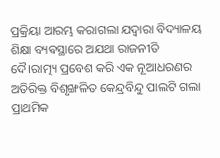ପ୍ରକ୍ରିୟା ଆରମ୍ଭ କରାଗଲା ଯଦ୍ବାରା ବିଦ୍ୟାଳୟ ଶିକ୍ଷା ବ୍ୟଵସ୍ଥାରେ ଅଯଥା ରାଜନୀତି ଦୈ।ରାତ୍ମ୍ୟ ପ୍ରବେଶ କରି ଏକ ନୂଆଧରଣର ଅତିରିକ୍ତ ବିଶୃଙ୍ଖଳିତ କେନ୍ଦ୍ରବିନ୍ଦୁ ପାଲଟି ଗଲା ପ୍ରାଥମିକ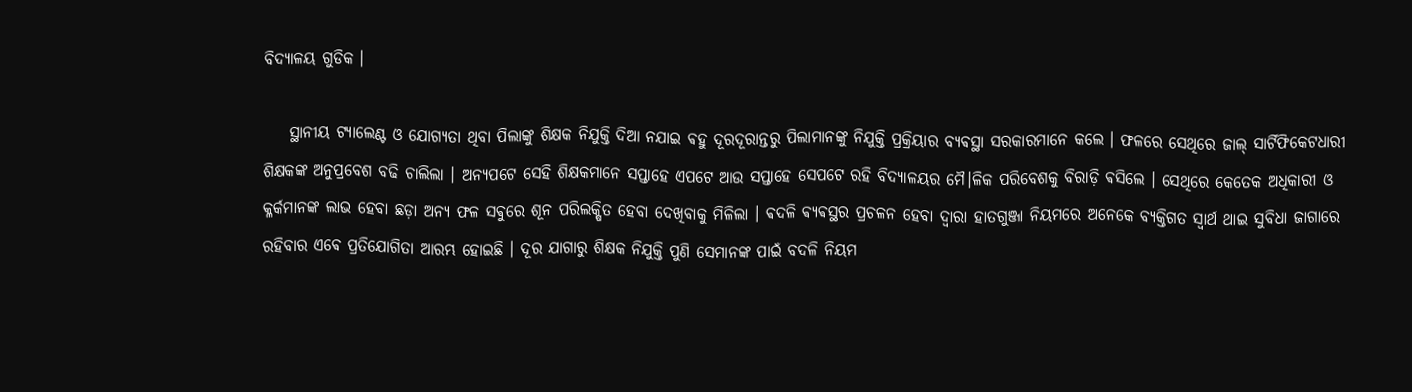ବିଦ୍ୟାଳୟ ଗୁଡିକ ।

    ସ୍ଥାନୀୟ ଟ୍ୟାଲେଣ୍ଟ ଓ ଯୋଗ୍ୟତା ଥିବା ପିଲାଙ୍କୁ ଶିକ୍ଷକ ନିଯୁକ୍ତି ଦିଆ ନଯାଇ ଵହୁ ଦୂରଦୂରାନ୍ତରୁ ପିଲାମାନଙ୍କୁ ନିଯୁକ୍ତି ପ୍ରକ୍ରିୟାର ବ୍ୟଵସ୍ଥା ସରକାରମାନେ କଲେ । ଫଳରେ ସେଥିରେ ଜାଲ୍ ସାର୍ଟିଫିକେଟଧାରୀ ଶିକ୍ଷକଙ୍କ ଅନୁପ୍ରବେଶ ବଢି ଚାଲିଲା । ଅନ୍ୟପଟେ ସେହି ଶିକ୍ଷକମାନେ ସପ୍ତାହେ ଏପଟେ ଆଉ ସପ୍ତାହେ ସେପଟେ ରହି ବିଦ୍ୟାଳୟର ମୈ।ଳିକ ପରିବେଶକୁ ବିରାଡ଼ି ଵସିଲେ । ସେଥିରେ କେତେକ ଅଧିକାରୀ ଓ କ୍ଳର୍କମାନଙ୍କ ଲାଭ ହେବା ଛଡ଼ା ଅନ୍ୟ ଫଳ ସଵୁରେ ଶୂନ ପରିଲକ୍ଷିତ ହେବା ଦେଖିବାକୁ ମିଳିଲା । ଵଦଳି ଵ୍ୟଵସ୍ଥର ପ୍ରଚଳନ ହେବା ଦ୍ବାରା ହାତଗୁଞ୍ଜା ନିୟମରେ ଅନେକେ ବ୍ୟକ୍ତିଗତ ସ୍ବାର୍ଥ ଥାଇ ସୁବିଧା ଜାଗାରେ ରହିବାର ଏଵେ ପ୍ରତିଯୋଗିତା ଆରମ୍ଭ ହୋଇଛି । ଦୂର ଯାଗାରୁ ଶିକ୍ଷକ ନିଯୁକ୍ତି ପୁଣି ସେମାନଙ୍କ ପାଇଁ ବଦଳି ନିୟମ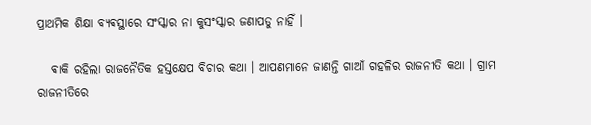ପ୍ରାଥମିକ ଶିକ୍ଷା ବ୍ୟଵସ୍ଥାରେ ସଂସ୍କାର ନା କୁସଂସ୍କାର ଜଣାପଡୁ ନାହିଁ ।

   ଵାକି ରହିଲା ରାଜନୈତିକ ହସ୍ତକ୍ଷେପ ବିଚାର କଥା । ଆପଣମାନେ ଜାଣନ୍ତି ଗାଆଁ ଗହଳିର ରାଜନୀତି କଥା । ଗ୍ରାମ ରାଜନୀତିରେ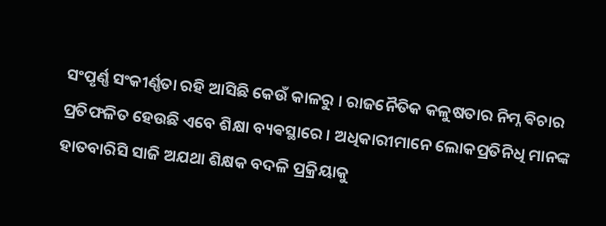ସଂପୃର୍ଣ୍ଣ ସଂକୀର୍ଣ୍ଣତା ରହି ଆସିଛି କେଉଁ କାଳରୁ । ରାଜନୈତିକ କଳୁଷତାର ନିମ୍ନ ଵିଚାର ପ୍ରତିଫଳିତ ହେଉଛି ଏବେ ଶିକ୍ଷା ବ୍ୟଵସ୍ଥାରେ । ଅଧିକାରୀମାନେ ଲୋକପ୍ରତିନିଧି ମାନଙ୍କ ହାତବାରିସି ସାଜି ଅଯଥା ଶିକ୍ଷକ ବଦଳି ପ୍ରକ୍ରିୟାକୁ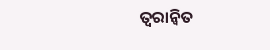ତ୍ୱରାନ୍ୱିତ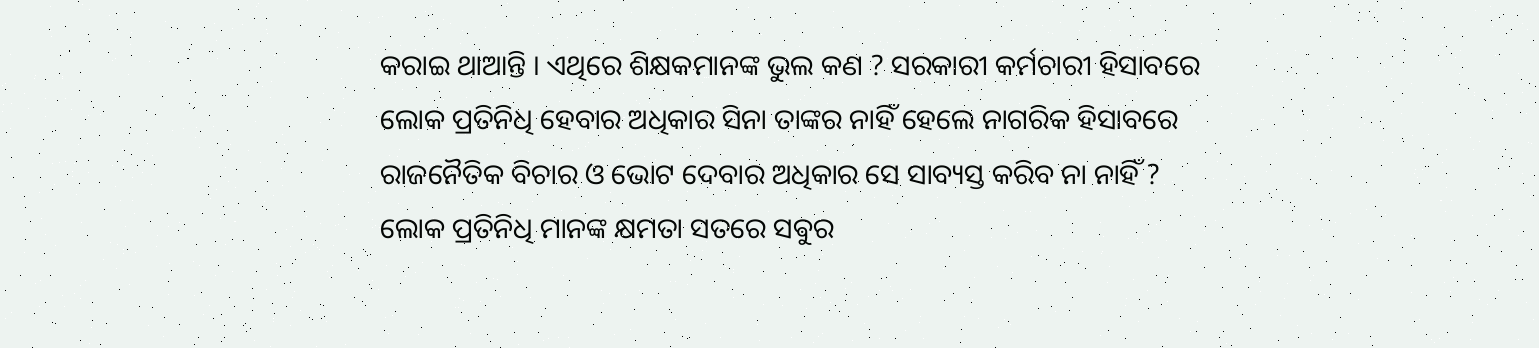କରାଇ ଥାଆନ୍ତି । ଏଥିରେ ଶିକ୍ଷକମାନଙ୍କ ଭୁଲ କଣ ? ସରକାରୀ କର୍ମଚାରୀ ହିସାବରେ ଲୋକ ପ୍ରତିନିଧି ହେବାର ଅଧିକାର ସିନା ତାଙ୍କର ନାହିଁ ହେଲେ ନାଗରିକ ହିସାବରେ ରାଜନୈତିକ ବିଚାର ଓ ଭୋଟ ଦେବାର ଅଧିକାର ସେ ସାବ୍ୟସ୍ତ କରିବ ନା ନାହିଁ ? ଲୋକ ପ୍ରତିନିଧି ମାନଙ୍କ କ୍ଷମତା ସତରେ ସଵୁର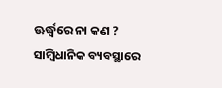ଊର୍ଦ୍ଧ୍ବରେ ନା କଣ ? ସାମ୍ବିଧାନିକ ବ୍ୟବସ୍ଥାରେ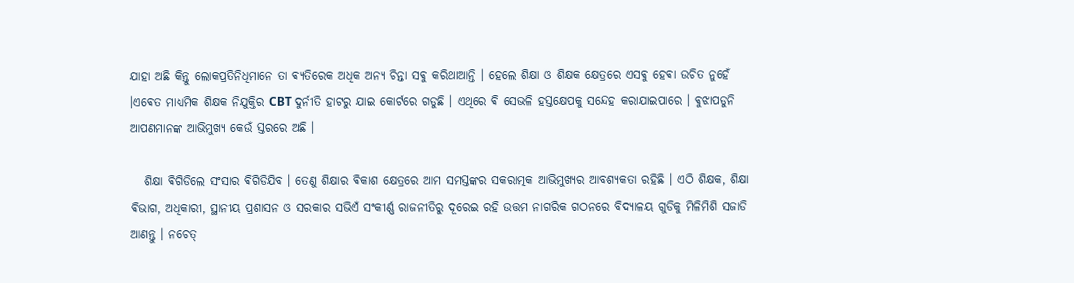ଯାହା ଅଛି କିନ୍ତୁ ଲୋକପ୍ରତିନିଧିମାନେ ତା ଵ୍ୟତିରେକ ଅଧିକ ଅନ୍ୟ ଚିନ୍ତା ସଵୁ କରିଥାଆନ୍ତି । ହେଲେ ଶିକ୍ଷା ଓ ଶିକ୍ଷକ କ୍ଷେତ୍ରରେ ଏସଵୁ ହେଵା ଉଚିତ ନୁହେଁ ।ଏଵେତ ମାଧ୍ୟମିକ ଶିକ୍ଷକ ନିଯୁକ୍ତିର CBT ଦୁର୍ନୀତି ହାଟରୁ ଯାଇ କୋର୍ଟରେ ଗଡୁଛି । ଏଥିରେ ଵି ସେଭଳି ହସ୍ତକ୍ଷେପକୁ ସନ୍ଦେହ କରାଯାଇପାରେ । ଵୁଝାପଡୁନି ଆପଣମାନଙ୍କ ଆଭିମୁଖ୍ୟ କେଉଁ ସ୍ତରରେ ଅଛି ।

   ଶିକ୍ଷା ଵିଗିଡିଲେ ସଂସାର ଵିଗିଡିଯିବ । ତେଣୁ ଶିକ୍ଷାର ଵିକାଶ କ୍ଷେତ୍ରରେ ଆମ ସମସ୍ତଙ୍କର ସକରାତ୍ମକ ଆଭିମୁଖ୍ୟର ଆବଶ୍ୟକତା ରହିଛି । ଏଠି ଶିକ୍ଷକ, ଶିକ୍ଷା ଵିଭାଗ, ଅଧିକାରୀ, ସ୍ଥାନୀୟ ପ୍ରଶାସନ ଓ ସରକାର ସଭିଏଁ ସଂକୀର୍ଣ୍ଣ ରାଜନୀତିରୁ ଦୂରେଇ ରହି ଉତ୍ତମ ନାଗରିକ ଗଠନରେ ବିଦ୍ୟାଳୟ ଗୁଡିକୁ ମିଳିମିଶି ସଜାଡି ଆଣନ୍ତୁ । ନଚେତ୍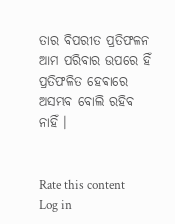ତାର ବିପରୀତ ପ୍ରତିଫଳନ ଆମ ପରିବାର ଉପରେ ହିଁ ପ୍ରତିଫଳିତ ହେଵାରେ ଅସମ୍ଭବ ବୋଲି ରହିବ ନାହିଁ ।


Rate this content
Log in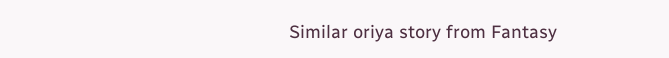Similar oriya story from Fantasy